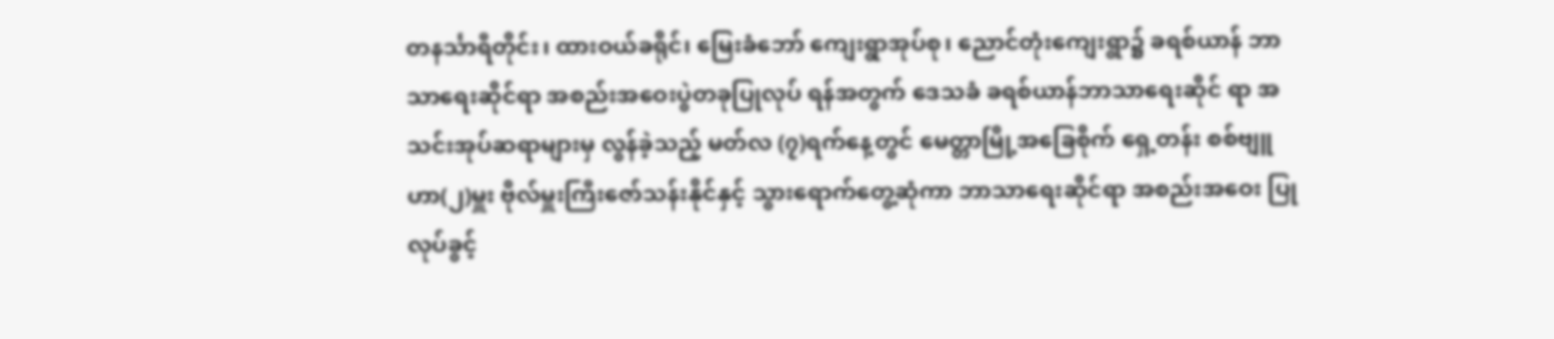တနင်္သာရီတိုင်း၊ ထားဝယ်ခရိုင်၊ မြေးခံဘော် ကျေးရွာအုပ်စု၊ ညောင်တုံးကျေးရွာ၌ ခရစ်ယာန် ဘာသာရေးဆိုင်ရာ အစည်းအဝေးပွဲတခုပြုလုပ် ရန်အတွက် ဒေသခံ ခရစ်ယာန်ဘာသာရေးဆိုင် ရာ အသင်းအုပ်ဆရာများမှ လွန်ခဲ့သည့် မတ်လ (၇)ရက်နေ့တွင် မေတ္တာမြို့အခြေစိုက် ရှေ့တန်း စစ်ဗျူဟာ(၂)မှူး ဗိုလ်မှူးကြီးဇော်သန်းနိုင်နှင့် သွားရောက်တွေ့ဆုံကာ ဘာသာရေးဆိုင်ရာ အစည်းအဝေး ပြုလုပ်ခွင့်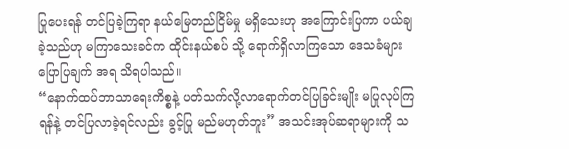ပြုပေးရန် တင်ပြခဲ့ကြရာ နယ်မြေတည်ငြိမ်မှု မရှိသေးဟု အကြောင်းပြကာ ပယ်ချခဲ့သည်ဟု မကြာသေးခင်က ထိုင်းနယ်စပ် သို့ ရောက်ရှိလာကြသော ဒေသခံများပြောပြချက် အရ သိရပါသည်။
“နောက်ထပ်ဘာသာရေးကိစ္စနဲ့ ပတ်သက်လို့လာရောက်တင်ပြခြင်းမျိုး မပြုလုပ်ကြရန်နဲ့ တင်ပြလာခဲ့ရင်လည်း ခွင့်ပြု မည်မဟုတ်ဘူး” အသင်းအုပ်ဆရာများကို သ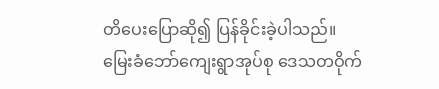တိပေးပြောဆို၍ ပြန်ခိုင်းခဲ့ပါသည်။
မြေးခံဘော်ကျေးရွာအုပ်စု ဒေသတဝိုက်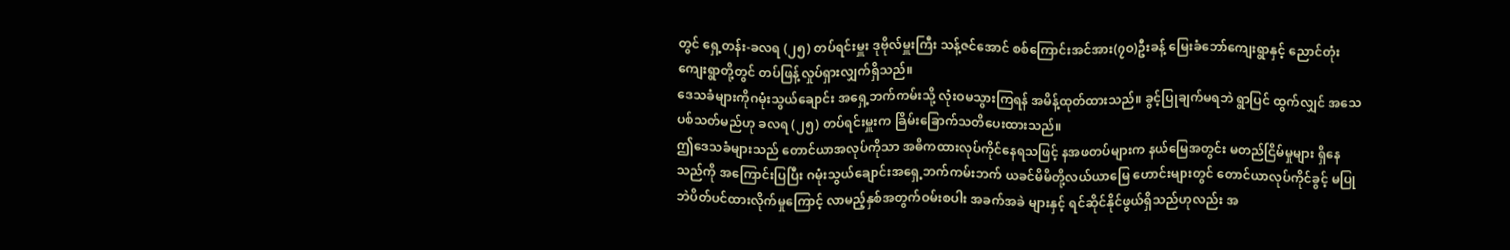တွင် ရှေ့တန်း-ခလရ (၂၅) တပ်ရင်းမှူး ဒုဗိုလ်မှူးကြီး သန့်ဇင်အောင် စစ်ကြောင်းအင်အား(၇ဝ)ဦးခန့် မြေးခံဘော်ကျေးရွာနှင့် ညောင်တုံးကျေးရွာတို့တွင် တပ်ဖြန့်လှုပ်ရှားလျှက်ရှိသည်။
ဒေသခံများကိုဂမုံးသွယ်ချောင်း အရှေ့ဘက်ကမ်းသို့ လုံးဝမသွားကြရန် အမိန့်ထုတ်ထားသည်။ ခွင့်ပြုချက်မရဘဲ ရွာပြင် ထွက်လျှင် အသေပစ်သတ်မည်ဟု ခလရ (၂၅) တပ်ရင်းမှူးက ခြိမ်းခြောက်သတိပေးထားသည်။
ဤဒေသခံများသည် တောင်ယာအလုပ်ကိုသာ အဓိကထားလုပ်ကိုင်နေရသဖြင့် နအဖတပ်များက နယ်မြေအတွင်း မတည်ငြိမ်မှုများ ရှိနေသည်ကို အကြောင်းပြပြီး ဂမုံးသွယ်ချောင်းအရှေ့ဘက်ကမ်းဘက် ယခင်မိမိတို့လယ်ယာမြေ ဟောင်းများတွင် တောင်ယာလုပ်ကိုင်ခွင့် မပြုဘဲပိတ်ပင်ထားလိုက်မှုကြောင့် လာမည့်နှစ်အတွက်ဝမ်းစပါး အခက်အခဲ များနှင့် ရင်ဆိုင်နိုင်ဖွယ်ရှိသည်ဟုလည်း အ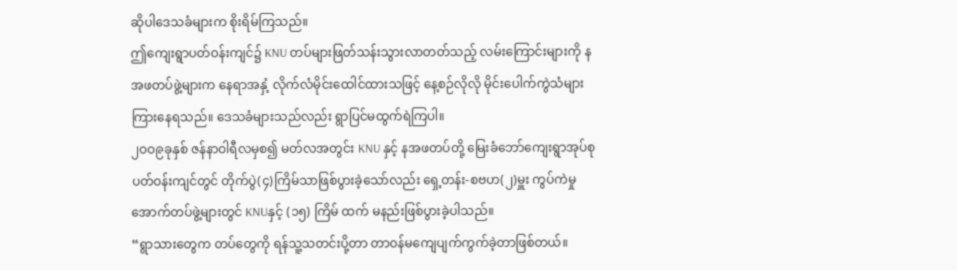ဆိုပါဒေသခံများက စိုးရိမ်ကြသည်။
ဤကျေးရွာပတ်ဝန်းကျင်၌ KNU တပ်များဖြတ်သန်းသွားလာတတ်သည့် လမ်းကြောင်းများကို နအဖတပ်ဖွဲ့များက နေရာအနှံ့ လိုက်လံမိုင်းထေါင်ထားသဖြင့် နေ့စဉ်လိုလို မိုင်းပေါက်ကွဲသံများကြားနေရသည်။ ဒေသခံများသည်လည်း ရွာပြင်မထွက်ရဲကြပါ။
၂ဝဝ၉ခုနှစ် ဇန်နာဝါရီလမှစ၍ မတ်လအတွင်း KNU နှင့် နအဖတပ်တို့ မြေးခံဘော်ကျေးရွာအုပ်စု ပတ်ဝန်းကျင်တွင် တိုက်ပွဲ(၄)ကြိမ်သာဖြစ်ပွားခဲ့သော်လည်း ရှေ့တန်း-စဗဟ(၂)မှူး ကွပ်ကဲမှုအောက်တပ်ဖွဲ့များတွင် KNUနှင့် (၁၅) ကြိမ် ထက် မနည်းဖြစ်ပွားခဲ့ပါသည်။
“ရွာသားတွေက တပ်တွေကို ရန်သူ့သတင်းပို့တာ တာဝန်မကျေပျက်ကွက်ခဲ့တာဖြစ်တယ်။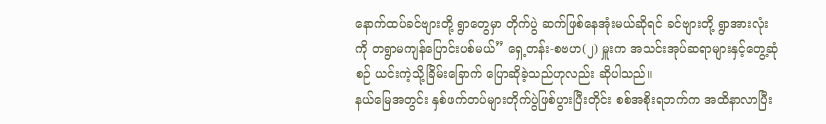နောက်ထပ်ခင်ဗျားတို့ ရွာတွေမှာ တိုက်ပွဲ ဆက်ဖြစ်နေအုံးမယ်ဆိုရင် ခင်ဗျားတို့ ရွာအားလုံးကို တရွာမကျန်ပြောင်းပစ်မယ်” ရှေ့တန်း-စဗဟ(၂) မှူးက အသင်းအုပ်ဆရာများနှင့်တွေ့ဆုံစဉ် ယင်းကဲ့သို့ခြိမ်းခြောက် ပြောဆိုခဲ့သည်ဟုလည်း ဆိုပါသည်။
နယ်မြေအတွင်း နှစ်ဖက်တပ်များတိုက်ပွဲဖြစ်ပွားပြီးတိုင်း စစ်အစိုးရဘက်က အထိနာလာပြီး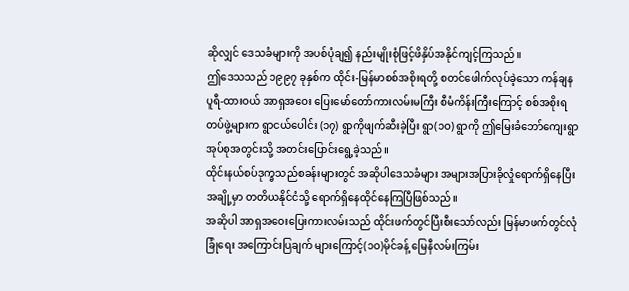ဆိုလျှင် ဒေသခံများကို အပစ်ပုံချ၍ နည်းမျိုးစုံဖြင့်ဖိနှိပ်အနိုင်ကျင့်ကြသည်။
ဤဒေသသည် ၁၉၉၇ ခုနှစ်က ထိုင်း-မြန်မာစစ်အစိုးရတို့ စတင်ဖေါက်လုပ်ခဲ့သော ကန်ချနပူရီ-ထားဝယ် အာရှအဝေး ပြေးမော်တော်ကားလမ်းမကြီး စီမံကိန်းကြီးကြောင့် စစ်အစိုးရတပ်ဖွဲ့များက ရွာငယ်ပေါင်း (၁၇) ရွာကိုဖျက်ဆီးခဲ့ပြီး ရွာ(၁ဝ) ရွာကို ဤမြေးခံဘော်ကျေးရွာအုပ်စုအတွင်းသို့ အတင်းပြောင်းရွေ့ခဲ့သည်။
ထိုင်းနယ်စပ်ဒုက္ခသည်စခန်းများတွင် အဆိုပါဒေသခံများ အများအပြားခိုလှုံရောက်ရှိနေပြီး အချို့မှာ တတိယနိုင်ငံသို့ ရောက်ရှိနေထိုင်နေကြပြီဖြစ်သည်။
အဆိုပါ အာရှအဝေးပြေးကားလမ်းသည် ထိုင်းဖက်တွင်ပြီးစီးသော်လည်း မြန်မာဖက်တွင်လုံခြုံရေး အကြောင်းပြချက် များကြောင့်(၁ဝ)မိုင်ခန့် မြေနီလမ်းကြမ်း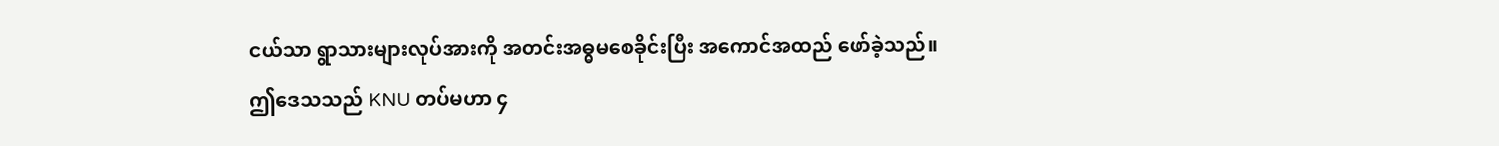ငယ်သာ ရွာသားများလုပ်အားကို အတင်းအဓ္ဓမစေခိုင်းပြီး အကောင်အထည် ဖော်ခဲ့သည်။
ဤဒေသသည် KNU တပ်မဟာ ၄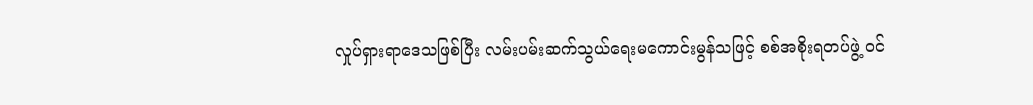လှုပ်ရှားရာဒေသဖြစ်ပြီး လမ်းပမ်းဆက်သွယ်ရေးမကောင်းမွန်သဖြင့် စစ်အစိုးရတပ်ဖွဲ့ ဝင်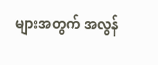များအတွက် အလွန်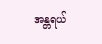အန္တရယ်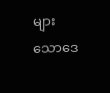များသောဒေ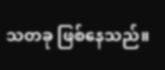သတခု ဖြစ်နေသည်။